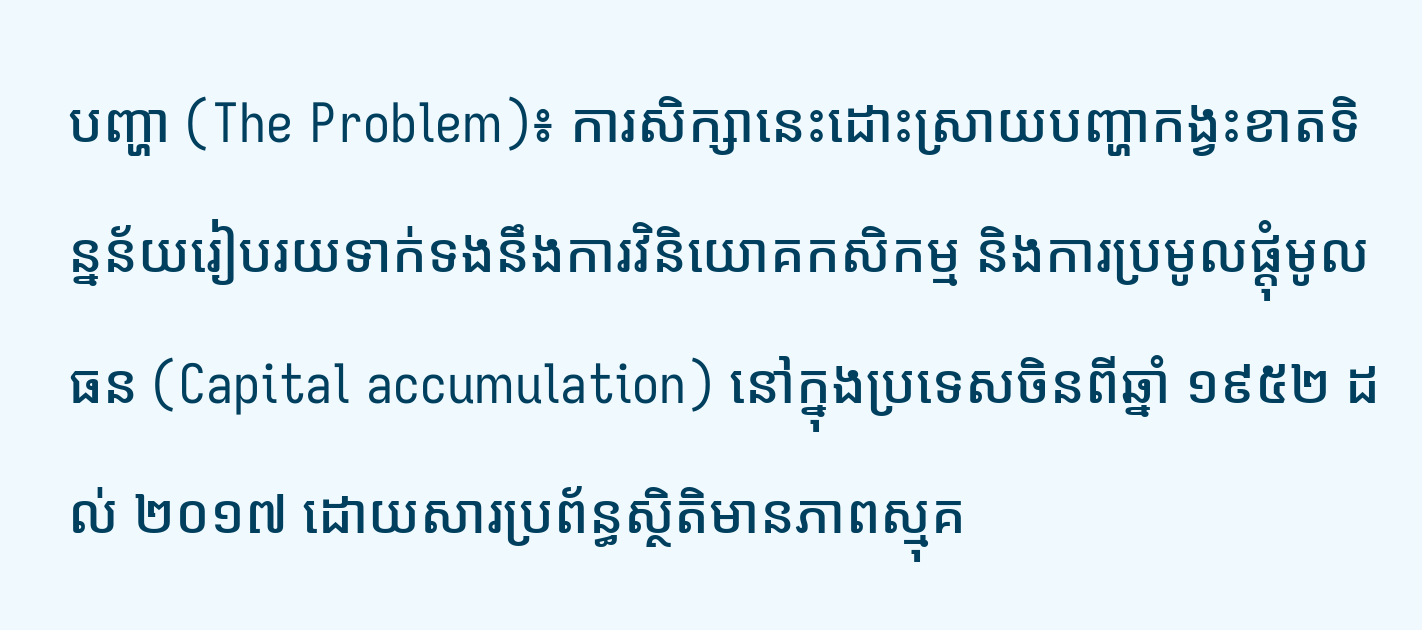បញ្ហា (The Problem)៖ ការសិក្សានេះដោះស្រាយបញ្ហាកង្វះខាតទិន្នន័យរៀបរយទាក់ទងនឹងការវិនិយោគកសិកម្ម និងការប្រមូលផ្ដុំមូលធន (Capital accumulation) នៅក្នុងប្រទេសចិនពីឆ្នាំ ១៩៥២ ដល់ ២០១៧ ដោយសារប្រព័ន្ធស្ថិតិមានភាពស្មុគ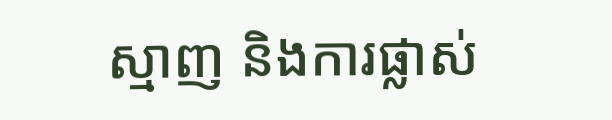ស្មាញ និងការផ្លាស់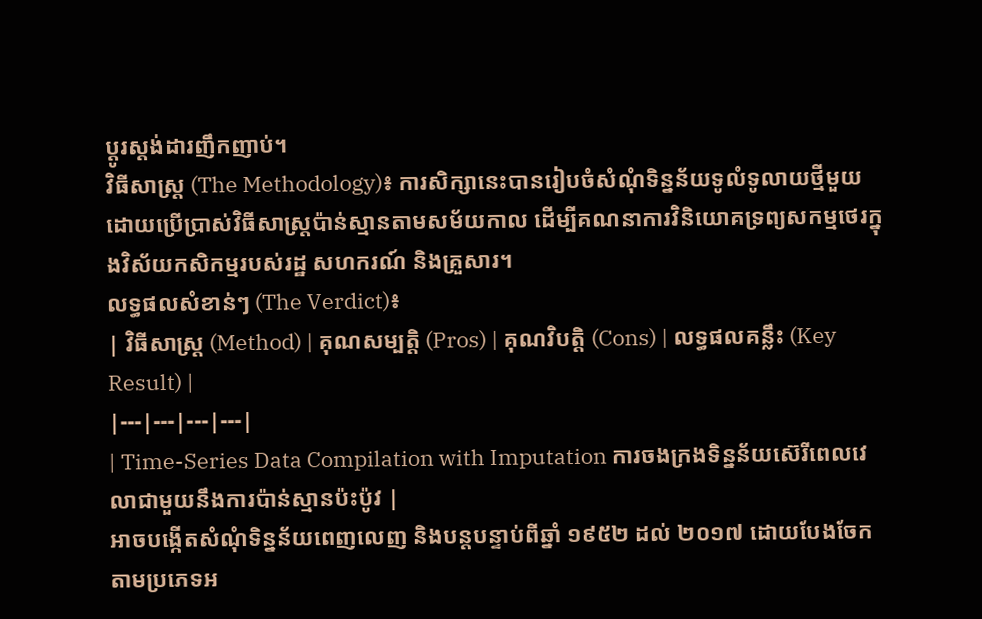ប្តូរស្តង់ដារញឹកញាប់។
វិធីសាស្ត្រ (The Methodology)៖ ការសិក្សានេះបានរៀបចំសំណុំទិន្នន័យទូលំទូលាយថ្មីមួយដោយប្រើប្រាស់វិធីសាស្ត្រប៉ាន់ស្មានតាមសម័យកាល ដើម្បីគណនាការវិនិយោគទ្រព្យសកម្មថេរក្នុងវិស័យកសិកម្មរបស់រដ្ឋ សហករណ៍ និងគ្រួសារ។
លទ្ធផលសំខាន់ៗ (The Verdict)៖
| វិធីសាស្ត្រ (Method) | គុណសម្បត្តិ (Pros) | គុណវិបត្តិ (Cons) | លទ្ធផលគន្លឹះ (Key Result) |
|---|---|---|---|
| Time-Series Data Compilation with Imputation ការចងក្រងទិន្នន័យស៊េរីពេលវេលាជាមួយនឹងការប៉ាន់ស្មានប៉ះប៉ូវ |
អាចបង្កើតសំណុំទិន្នន័យពេញលេញ និងបន្តបន្ទាប់ពីឆ្នាំ ១៩៥២ ដល់ ២០១៧ ដោយបែងចែកតាមប្រភេទអ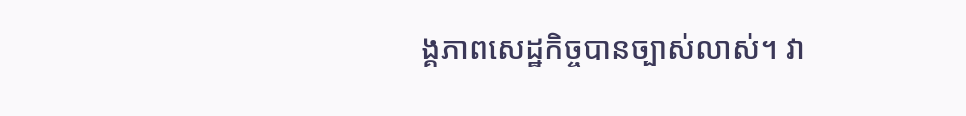ង្គភាពសេដ្ឋកិច្ចបានច្បាស់លាស់។ វា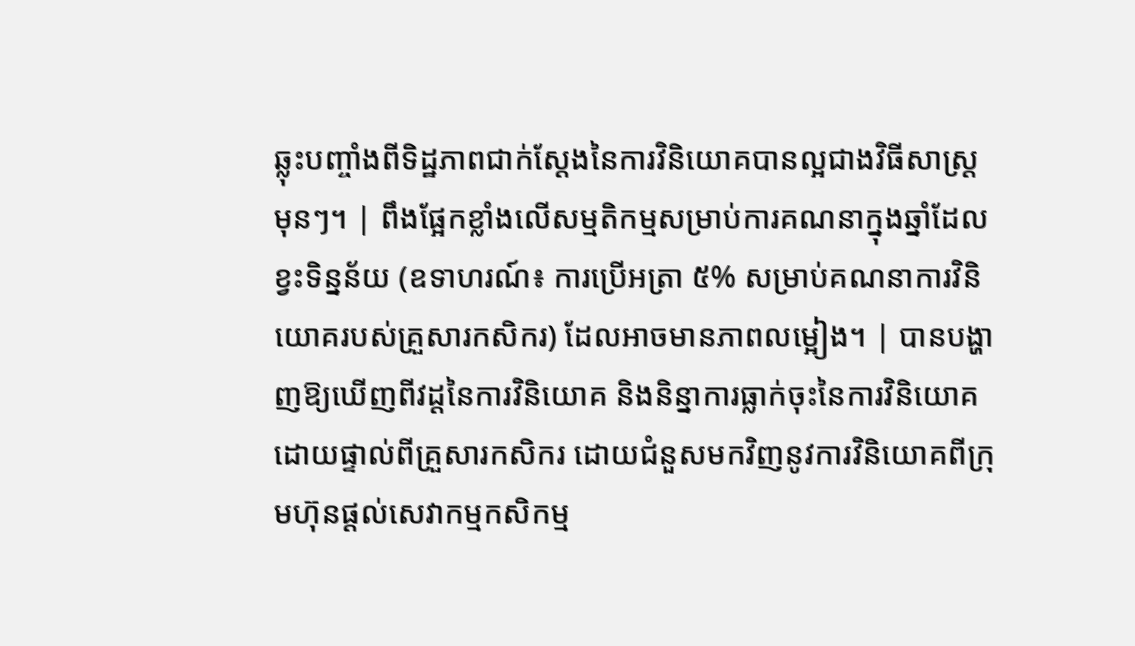ឆ្លុះបញ្ចាំងពីទិដ្ឋភាពជាក់ស្តែងនៃការវិនិយោគបានល្អជាងវិធីសាស្ត្រមុនៗ។ | ពឹងផ្អែកខ្លាំងលើសម្មតិកម្មសម្រាប់ការគណនាក្នុងឆ្នាំដែលខ្វះទិន្នន័យ (ឧទាហរណ៍៖ ការប្រើអត្រា ៥% សម្រាប់គណនាការវិនិយោគរបស់គ្រួសារកសិករ) ដែលអាចមានភាពលម្អៀង។ | បានបង្ហាញឱ្យឃើញពីវដ្តនៃការវិនិយោគ និងនិន្នាការធ្លាក់ចុះនៃការវិនិយោគដោយផ្ទាល់ពីគ្រួសារកសិករ ដោយជំនួសមកវិញនូវការវិនិយោគពីក្រុមហ៊ុនផ្តល់សេវាកម្មកសិកម្ម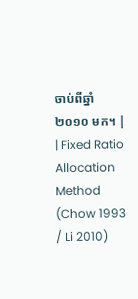ចាប់ពីឆ្នាំ ២០១០ មក។ |
| Fixed Ratio Allocation Method (Chow 1993 / Li 2010)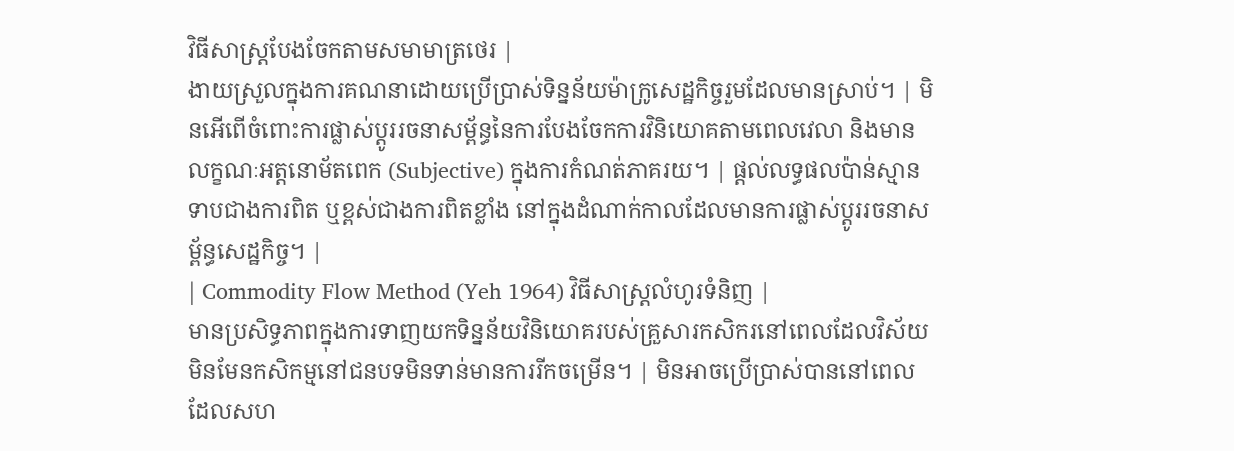វិធីសាស្ត្របែងចែកតាមសមាមាត្រថេរ |
ងាយស្រួលក្នុងការគណនាដោយប្រើប្រាស់ទិន្នន័យម៉ាក្រូសេដ្ឋកិច្ចរួមដែលមានស្រាប់។ | មិនអើពើចំពោះការផ្លាស់ប្តូររចនាសម្ព័ន្ធនៃការបែងចែកការវិនិយោគតាមពេលវេលា និងមានលក្ខណៈអត្តនោម័តពេក (Subjective) ក្នុងការកំណត់ភាគរយ។ | ផ្តល់លទ្ធផលប៉ាន់ស្មានទាបជាងការពិត ឬខ្ពស់ជាងការពិតខ្លាំង នៅក្នុងដំណាក់កាលដែលមានការផ្លាស់ប្តូររចនាសម្ព័ន្ធសេដ្ឋកិច្ច។ |
| Commodity Flow Method (Yeh 1964) វិធីសាស្ត្រលំហូរទំនិញ |
មានប្រសិទ្ធភាពក្នុងការទាញយកទិន្នន័យវិនិយោគរបស់គ្រួសារកសិករនៅពេលដែលវិស័យមិនមែនកសិកម្មនៅជនបទមិនទាន់មានការរីកចម្រើន។ | មិនអាចប្រើប្រាស់បាននៅពេលដែលសហ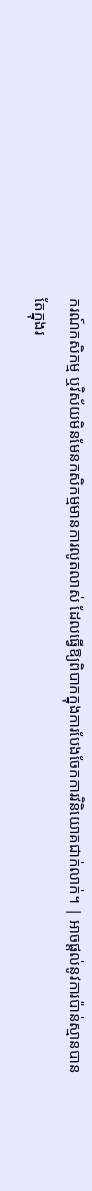ករណ៍កសិកម្ម ឬវិស័យមិនមែនកសិកម្មមានការលូតលាស់ ដែលធ្វើឱ្យពិបាកក្នុងការបែងចែកការវិនិយោគជាក់លាក់។ | អាចផ្តល់នូវការប៉ាន់ស្មានបានតែក្នុងរ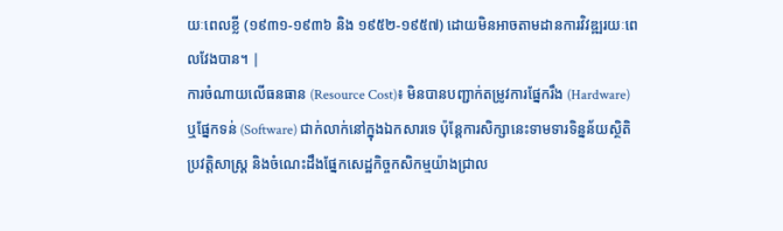យៈពេលខ្លី (១៩៣១-១៩៣៦ និង ១៩៥២-១៩៥៧) ដោយមិនអាចតាមដានការវិវឌ្ឍរយៈពេលវែងបាន។ |
ការចំណាយលើធនធាន (Resource Cost)៖ មិនបានបញ្ជាក់តម្រូវការផ្នែករឹង (Hardware) ឬផ្នែកទន់ (Software) ជាក់លាក់នៅក្នុងឯកសារទេ ប៉ុន្តែការសិក្សានេះទាមទារទិន្នន័យស្ថិតិប្រវត្តិសាស្ត្រ និងចំណេះដឹងផ្នែកសេដ្ឋកិច្ចកសិកម្មយ៉ាងជ្រាល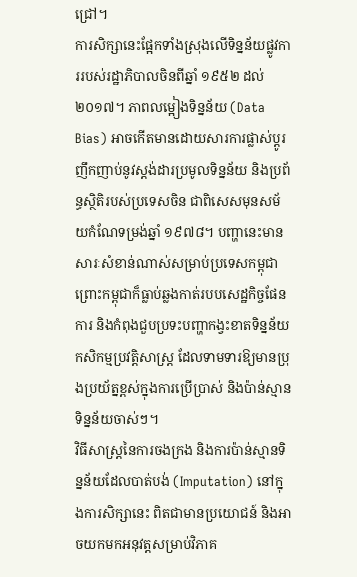ជ្រៅ។
ការសិក្សានេះផ្អែកទាំងស្រុងលើទិន្នន័យផ្លូវការរបស់រដ្ឋាភិបាលចិនពីឆ្នាំ ១៩៥២ ដល់ ២០១៧។ ភាពលម្អៀងទិន្នន័យ (Data Bias) អាចកើតមានដោយសារការផ្លាស់ប្តូរញឹកញាប់នូវស្តង់ដារប្រមូលទិន្នន័យ និងប្រព័ន្ធស្ថិតិរបស់ប្រទេសចិន ជាពិសេសមុនសម័យកំណែទម្រង់ឆ្នាំ ១៩៧៨។ បញ្ហានេះមានសារៈសំខាន់ណាស់សម្រាប់ប្រទេសកម្ពុជា ព្រោះកម្ពុជាក៏ធ្លាប់ឆ្លងកាត់របបសេដ្ឋកិច្ចផែនការ និងកំពុងជួបប្រទះបញ្ហាកង្វះខាតទិន្នន័យកសិកម្មប្រវត្តិសាស្ត្រ ដែលទាមទារឱ្យមានប្រុងប្រយ័ត្នខ្ពស់ក្នុងការប្រើប្រាស់ និងប៉ាន់ស្មានទិន្នន័យចាស់ៗ។
វិធីសាស្ត្រនៃការចងក្រង និងការប៉ាន់ស្មានទិន្នន័យដែលបាត់បង់ (Imputation) នៅក្នុងការសិក្សានេះ ពិតជាមានប្រយោជន៍ និងអាចយកមកអនុវត្តសម្រាប់វិភាគ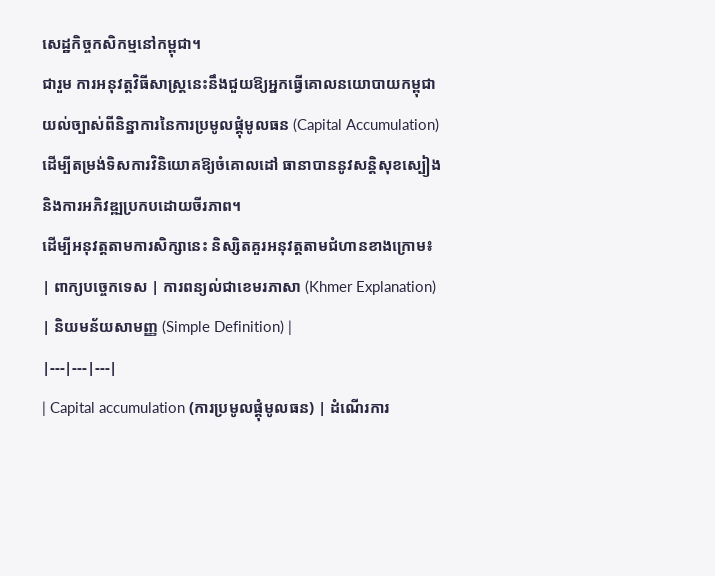សេដ្ឋកិច្ចកសិកម្មនៅកម្ពុជា។
ជារួម ការអនុវត្តវិធីសាស្ត្រនេះនឹងជួយឱ្យអ្នកធ្វើគោលនយោបាយកម្ពុជា យល់ច្បាស់ពីនិន្នាការនៃការប្រមូលផ្ដុំមូលធន (Capital Accumulation) ដើម្បីតម្រង់ទិសការវិនិយោគឱ្យចំគោលដៅ ធានាបាននូវសន្តិសុខស្បៀង និងការអភិវឌ្ឍប្រកបដោយចីរភាព។
ដើម្បីអនុវត្តតាមការសិក្សានេះ និស្សិតគួរអនុវត្តតាមជំហានខាងក្រោម៖
| ពាក្យបច្ចេកទេស | ការពន្យល់ជាខេមរភាសា (Khmer Explanation) | និយមន័យសាមញ្ញ (Simple Definition) |
|---|---|---|
| Capital accumulation (ការប្រមូលផ្ដុំមូលធន) | ដំណើរការ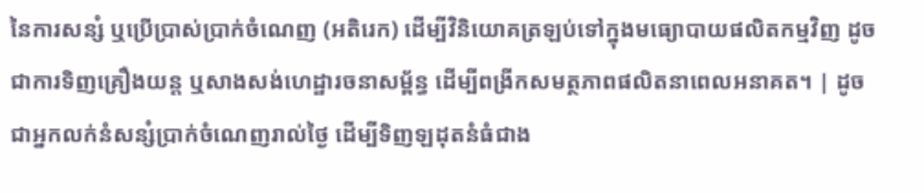នៃការសន្សំ ឬប្រើប្រាស់ប្រាក់ចំណេញ (អតិរេក) ដើម្បីវិនិយោគត្រឡប់ទៅក្នុងមធ្យោបាយផលិតកម្មវិញ ដូចជាការទិញគ្រឿងយន្ត ឬសាងសង់ហេដ្ឋារចនាសម្ព័ន្ធ ដើម្បីពង្រីកសមត្ថភាពផលិតនាពេលអនាគត។ | ដូចជាអ្នកលក់នំសន្សំប្រាក់ចំណេញរាល់ថ្ងៃ ដើម្បីទិញឡដុតនំធំជាង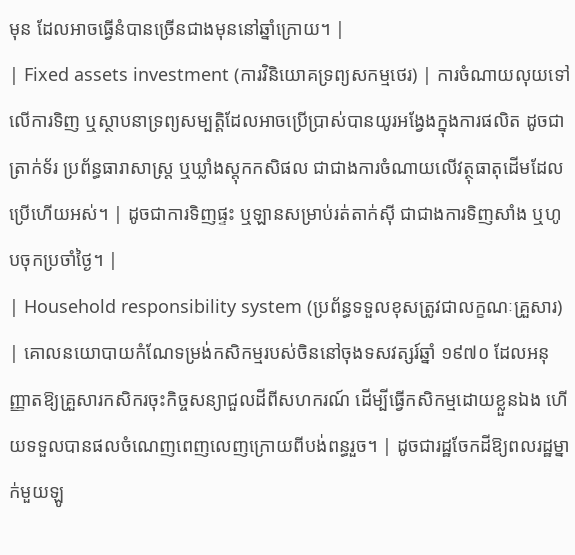មុន ដែលអាចធ្វើនំបានច្រើនជាងមុននៅឆ្នាំក្រោយ។ |
| Fixed assets investment (ការវិនិយោគទ្រព្យសកម្មថេរ) | ការចំណាយលុយទៅលើការទិញ ឬស្ថាបនាទ្រព្យសម្បត្តិដែលអាចប្រើប្រាស់បានយូរអង្វែងក្នុងការផលិត ដូចជា ត្រាក់ទ័រ ប្រព័ន្ធធារាសាស្ត្រ ឬឃ្លាំងស្តុកកសិផល ជាជាងការចំណាយលើវត្ថុធាតុដើមដែលប្រើហើយអស់។ | ដូចជាការទិញផ្ទះ ឬឡានសម្រាប់រត់តាក់ស៊ី ជាជាងការទិញសាំង ឬហូបចុកប្រចាំថ្ងៃ។ |
| Household responsibility system (ប្រព័ន្ធទទួលខុសត្រូវជាលក្ខណៈគ្រួសារ) | គោលនយោបាយកំណែទម្រង់កសិកម្មរបស់ចិននៅចុងទសវត្សរ៍ឆ្នាំ ១៩៧០ ដែលអនុញ្ញាតឱ្យគ្រួសារកសិករចុះកិច្ចសន្យាជួលដីពីសហករណ៍ ដើម្បីធ្វើកសិកម្មដោយខ្លួនឯង ហើយទទួលបានផលចំណេញពេញលេញក្រោយពីបង់ពន្ធរួច។ | ដូចជារដ្ឋចែកដីឱ្យពលរដ្ឋម្នាក់មួយឡូ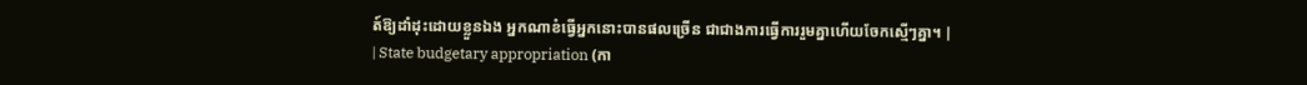ត៍ឱ្យដាំដុះដោយខ្លួនឯង អ្នកណាខំធ្វើអ្នកនោះបានផលច្រើន ជាជាងការធ្វើការរួមគ្នាហើយចែកស្មើៗគ្នា។ |
| State budgetary appropriation (កា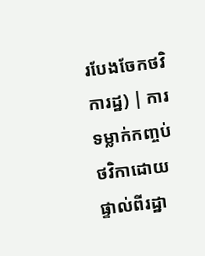របែងចែកថវិការដ្ឋ) | ការទម្លាក់កញ្ចប់ថវិកាដោយផ្ទាល់ពីរដ្ឋា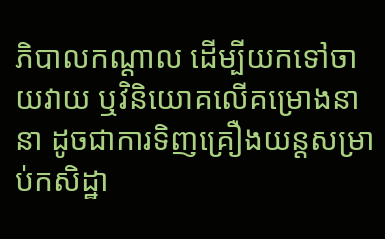ភិបាលកណ្តាល ដើម្បីយកទៅចាយវាយ ឬវិនិយោគលើគម្រោងនានា ដូចជាការទិញគ្រឿងយន្តសម្រាប់កសិដ្ឋា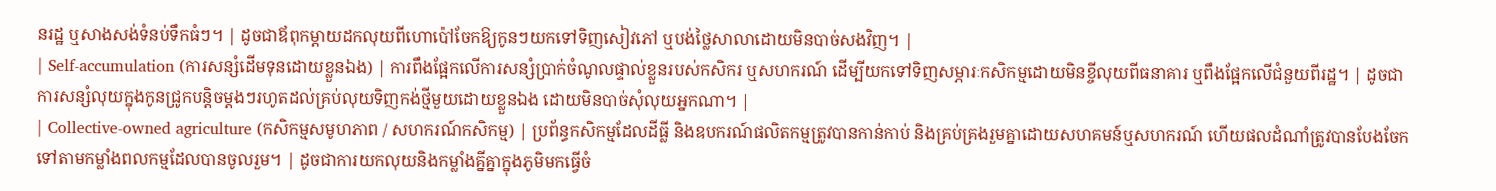នរដ្ឋ ឬសាងសង់ទំនប់ទឹកធំៗ។ | ដូចជាឪពុកម្តាយដកលុយពីហោប៉ៅចែកឱ្យកូនៗយកទៅទិញសៀវភៅ ឬបង់ថ្លៃសាលាដោយមិនបាច់សងវិញ។ |
| Self-accumulation (ការសន្សំដើមទុនដោយខ្លួនឯង) | ការពឹងផ្អែកលើការសន្សំប្រាក់ចំណូលផ្ទាល់ខ្លួនរបស់កសិករ ឬសហករណ៍ ដើម្បីយកទៅទិញសម្ភារៈកសិកម្មដោយមិនខ្ចីលុយពីធនាគារ ឬពឹងផ្អែកលើជំនួយពីរដ្ឋ។ | ដូចជាការសន្សំលុយក្នុងកូនជ្រូកបន្តិចម្តងៗរហូតដល់គ្រប់លុយទិញកង់ថ្មីមួយដោយខ្លួនឯង ដោយមិនបាច់សុំលុយអ្នកណា។ |
| Collective-owned agriculture (កសិកម្មសមូហភាព / សហករណ៍កសិកម្ម) | ប្រព័ន្ធកសិកម្មដែលដីធ្លី និងឧបករណ៍ផលិតកម្មត្រូវបានកាន់កាប់ និងគ្រប់គ្រងរួមគ្នាដោយសហគមន៍ឬសហករណ៍ ហើយផលដំណាំត្រូវបានបែងចែកទៅតាមកម្លាំងពលកម្មដែលបានចូលរួម។ | ដូចជាការយកលុយនិងកម្លាំងគ្នីគ្នាក្នុងភូមិមកធ្វើចំ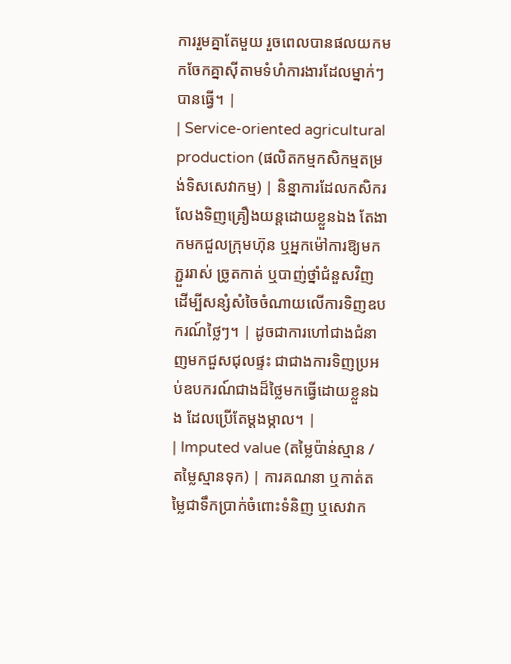ការរួមគ្នាតែមួយ រួចពេលបានផលយកមកចែកគ្នាស៊ីតាមទំហំការងារដែលម្នាក់ៗបានធ្វើ។ |
| Service-oriented agricultural production (ផលិតកម្មកសិកម្មតម្រង់ទិសសេវាកម្ម) | និន្នាការដែលកសិករលែងទិញគ្រឿងយន្តដោយខ្លួនឯង តែងាកមកជួលក្រុមហ៊ុន ឬអ្នកម៉ៅការឱ្យមកភ្ជួររាស់ ច្រូតកាត់ ឬបាញ់ថ្នាំជំនួសវិញ ដើម្បីសន្សំសំចៃចំណាយលើការទិញឧបករណ៍ថ្លៃៗ។ | ដូចជាការហៅជាងជំនាញមកជួសជុលផ្ទះ ជាជាងការទិញប្រអប់ឧបករណ៍ជាងដ៏ថ្លៃមកធ្វើដោយខ្លួនឯង ដែលប្រើតែម្តងម្កាល។ |
| Imputed value (តម្លៃប៉ាន់ស្មាន / តម្លៃស្មានទុក) | ការគណនា ឬកាត់តម្លៃជាទឹកប្រាក់ចំពោះទំនិញ ឬសេវាក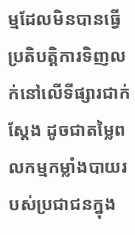ម្មដែលមិនបានធ្វើប្រតិបត្តិការទិញលក់នៅលើទីផ្សារជាក់ស្តែង ដូចជាតម្លៃពលកម្មកម្លាំងបាយរបស់ប្រជាជនក្នុង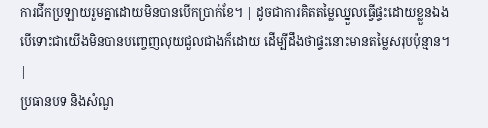ការជីកប្រឡាយរួមគ្នាដោយមិនបានបើកប្រាក់ខែ។ | ដូចជាការគិតតម្លៃឈ្នួលធ្វើផ្ទះដោយខ្លួនឯង បើទោះជាយើងមិនបានបញ្ចេញលុយជួលជាងក៏ដោយ ដើម្បីដឹងថាផ្ទះនោះមានតម្លៃសរុបប៉ុន្មាន។ |
ប្រធានបទ និងសំណួ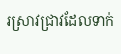រស្រាវជ្រាវដែលទាក់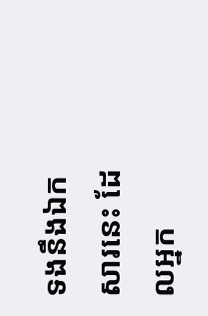ទងនឹងឯកសារនេះ ដែលអ្នក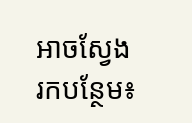អាចស្វែងរកបន្ថែម៖